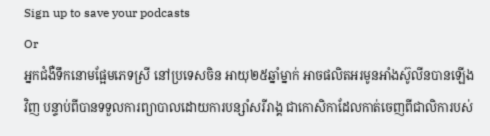Sign up to save your podcasts
Or
អ្នកជំងឺទឹកនោមផ្អែមភេទស្រី នៅប្រទេសចិន អាយុ២៥ឆ្នាំម្នាក់ អាចផលិតអរមូនអាំងស៊ូលីនបានឡើងវិញ បន្ទាប់ពីបានទទួលការព្យាបាលដោយការបន្សាំសរីរាង្គ ជាកោសិកាដែលកាត់ចេញពីជាលិការបស់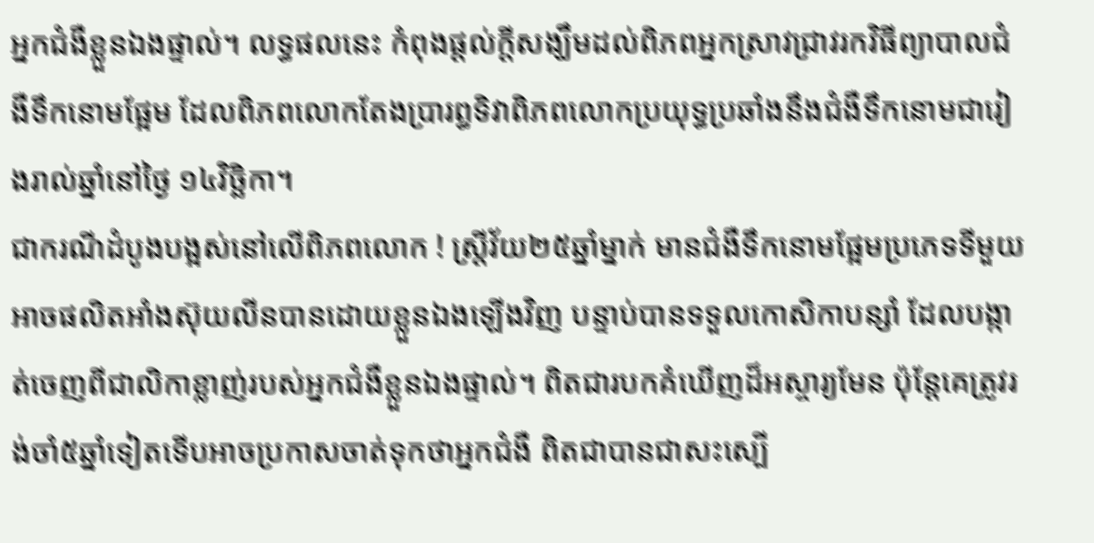អ្នកជំងឺខ្លួនឯងផ្ទាល់។ លទ្ធផលនេះ កំពុងផ្តល់ក្តីសង្ឃឹមដល់ពិភពអ្នកស្រាវជ្រាវរកវិធីព្យាបាលជំងឺទឹកនោមផ្អែម ដែលពិភពលោកតែងប្រារព្ធទិវាពិភពលោកប្រយុទ្ធប្រឆាំងនឹងជំងឺទឹកនោមជារៀងរាល់ឆ្នាំនៅថ្ងៃ ១៤វិច្ឆិកា។
ជាករណីដំបូងបង្អស់នៅលើពិភពលោក ! ស្ត្រីវ័យ២៥ឆ្នាំម្នាក់ មានជំងឺទឹកនោមផ្អែមប្រភេទទីមួយ អាចផលិតអាំងស៊ុយលីនបានដោយខ្លួនឯងឡើងវិញ បន្ទាប់បានទទួលកោសិកាបន្សាំ ដែលបង្កាត់ចេញពីជាលិកាខ្លាញ់របស់អ្នកជំងឺខ្លួនឯងផ្ទាល់។ ពិតជារបកគំឃើញដ៏អស្ចារ្យមែន ប៉ុន្តែគេត្រូវរង់ចាំ៥ឆ្នាំទៀតទើបអាចប្រកាសចាត់ទុកថាអ្នកជំងឺ ពិតជាបានជាសះស្បើ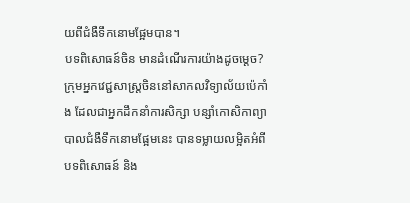យពីជំងឺទឹកនោមផ្អែមបាន។
បទពិសោធន៍ចិន មានដំណើរការយ៉ាងដូចម្តេច?
ក្រុមអ្នកវេជ្ជសាស្ត្រចិននៅសាកលវិទ្យាល័យប៉េកាំង ដែលជាអ្នកដឹកនាំការសិក្សា បន្សាំកោសិកាព្យាបាលជំងឺទឹកនោមផ្អែមនេះ បានទម្លាយលម្អិតអំពីបទពិសោធន៍ និង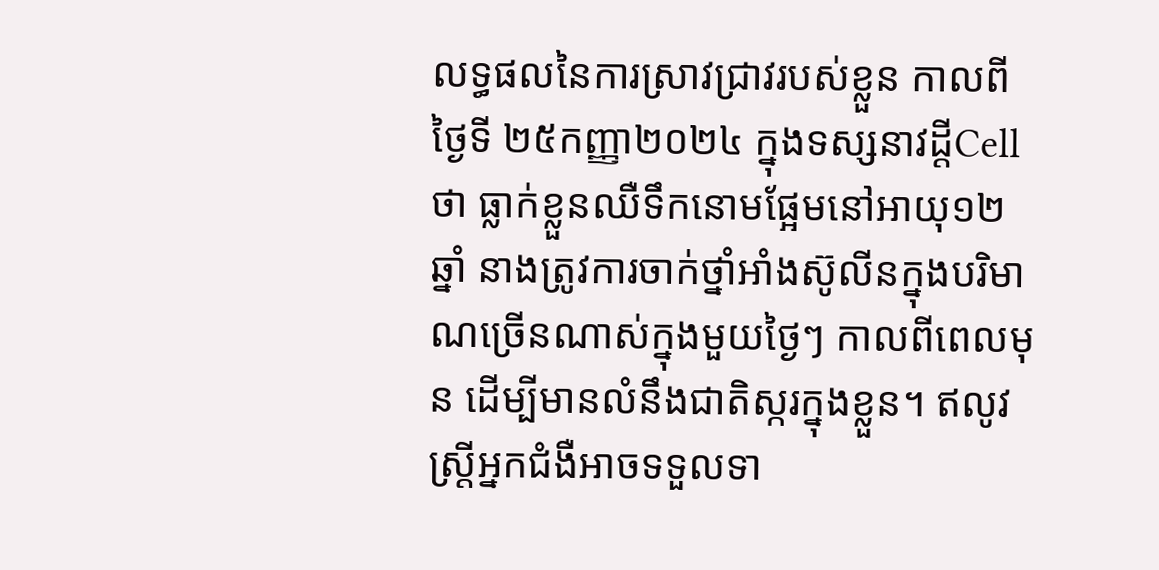លទ្ធផលនៃការស្រាវជ្រាវរបស់ខ្លួន កាលពីថ្ងៃទី ២៥កញ្ញា២០២៤ ក្នុងទស្សនាវដ្តីCell ថា ធ្លាក់ខ្លួនឈឺទឹកនោមផ្អែមនៅអាយុ១២ឆ្នាំ នាងត្រូវការចាក់ថ្នាំអាំងស៊ូលីនក្នុងបរិមាណច្រើនណាស់ក្នុងមួយថ្ងៃៗ កាលពីពេលមុន ដើម្បីមានលំនឹងជាតិស្ករក្នុងខ្លួន។ ឥលូវ ស្រ្តីអ្នកជំងឺអាចទទួលទា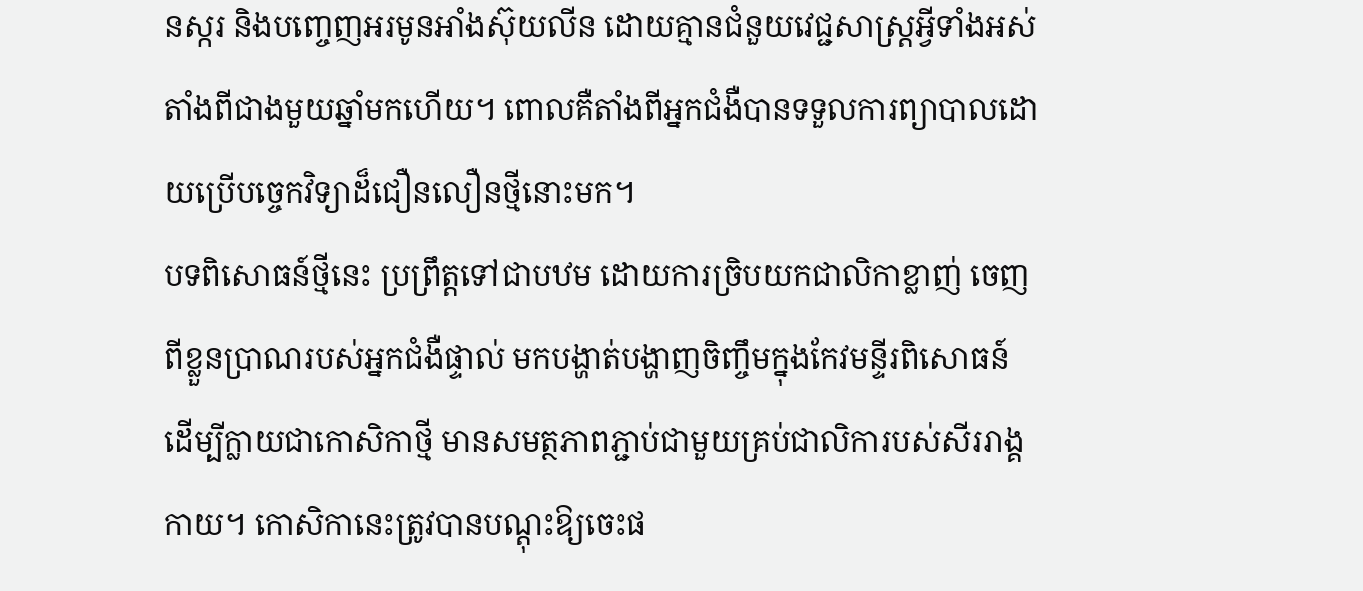នស្ករ និងបញ្ចេញអរមូនអាំងស៊ុយលីន ដោយគ្មានជំនួយវេជ្ជសាស្ត្រអ្វីទាំងអស់ តាំងពីជាងមួយឆ្នាំមកហើយ។ ពោលគឺតាំងពីអ្នកជំងឺបានទទួលការព្យាបាលដោយប្រើបច្ចេកវិទ្យាដ៏ជឿនលឿនថ្មីនោះមក។
បទពិសោធន៍ថ្មីនេះ ប្រព្រឹត្តទៅជាបឋម ដោយការច្រិបយកជាលិកាខ្លាញ់ ចេញពីខ្លួនប្រាណរបស់អ្នកជំងឺផ្ទាល់ មកបង្ហាត់បង្ហាញចិញ្ចឹមក្នុងកែវមន្ទីរពិសោធន៍ ដើម្បីក្លាយជាកោសិកាថ្មី មានសមត្ថភាពភ្ជាប់ជាមួយគ្រប់ជាលិការបស់សីររាង្គកាយ។ កោសិកានេះត្រូវបានបណ្តុះឱ្យចេះផ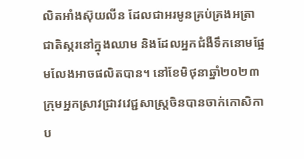លិតអាំងស៊ុយលីន ដែលជាអរមូនគ្រប់គ្រងអត្រាជាតិស្ករនៅក្នុងឈាម និងដែលអ្នកជំងឺទឹកនោមផ្អែមលែងអាចផលិតបាន។ នៅខែមិថុនាឆ្នាំ២០២៣ ក្រុមអ្នកស្រាវជ្រាវវេជ្ជសាស្ត្រចិនបានចាក់កោសិកាប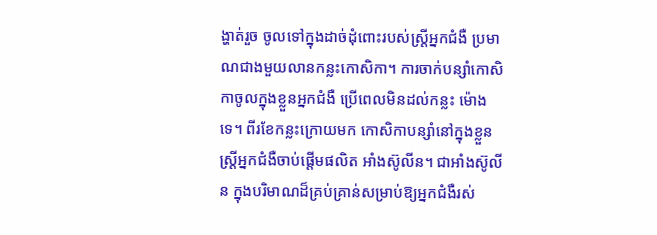ង្ហាត់រួច ចូលទៅក្នុងដាច់ដុំពោះរបស់ស្ត្រីអ្នកជំងឺ ប្រមាណជាងមួយលានកន្លះកោសិកា។ ការចាក់បន្សាំកោសិកាចូលក្នុងខ្លួនអ្នកជំងឺ ប្រើពេលមិនដល់កន្លះ ម៉ោងទេ។ ពីរខែកន្លះក្រោយមក កោសិកាបន្សាំនៅក្នុងខ្លួនស្ត្រីអ្នកជំងឺចាប់ផ្តើមផលិត អាំងស៊ូលីន។ ជាអាំងស៊ូលីន ក្នុងបរិមាណដ៏គ្រប់គ្រាន់សម្រាប់ឱ្យអ្នកជំងឺរស់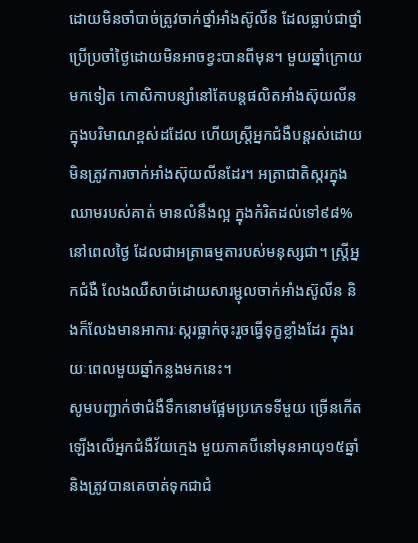ដោយមិនចាំបាច់ត្រូវចាក់ថ្នាំអាំងស៊ូលីន ដែលធ្លាប់ជាថ្នាំប្រើប្រចាំថ្ងៃដោយមិនអាចខ្វះបានពីមុន។ មួយឆ្នាំក្រោយមកទៀត កោសិកាបន្សាំនៅតែបន្តផលិតអាំងស៊ុយលីនក្នុងបរិមាណខ្ពស់ដដែល ហើយស្ត្រីអ្នកជំងឺបន្តរស់ដោយមិនត្រូវការចាក់អាំងស៊ុយលីនដែរ។ អត្រាជាតិស្ករក្នុងឈាមរបស់គាត់ មានលំនឹងល្អ ក្នុងកំរិតដល់ទៅ៩៨%នៅពេលថ្ងៃ ដែលជាអត្រាធម្មតារបស់មនុស្សជា។ ស្ត្រីអ្នកជំងឺ លែងឈឺសាច់ដោយសារម្ជុលចាក់អាំងស៊ូលីន និងក៏លែងមានអាការៈស្ករធ្លាក់ចុះរួចធ្វើទុក្ខខ្លាំងដែរ ក្នុងរយៈពេលមួយឆ្នាំកន្លងមកនេះ។
សូមបញ្ជាក់ថាជំងឺទឹកនោមផ្អែមប្រភេទទីមួយ ច្រើនកើតឡើងលើអ្នកជំងឺវ័យក្មេង មួយភាគបីនៅមុនអាយុ១៥ឆ្នាំ និងត្រូវបានគេចាត់ទុកជាជំ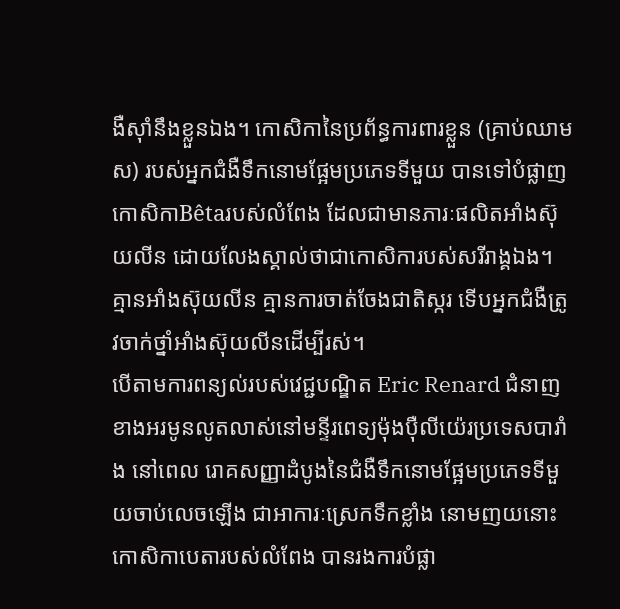ងឺស៊ាំនឹងខ្លួនឯង។ កោសិកានៃប្រព័ន្ធការពារខ្លួន (គ្រាប់ឈាមស) របស់អ្នកជំងឺទឹកនោមផ្អែមប្រភេទទីមួយ បានទៅបំផ្លាញកោសិកាBêtaរបស់លំពែង ដែលជាមានភារៈផលិតអាំងស៊ុយលីន ដោយលែងស្គាល់ថាជាកោសិការបស់សរីរាង្គឯង។ គ្មានអាំងស៊ុយលីន គ្មានការចាត់ចែងជាតិស្ករ ទើបអ្នកជំងឺត្រូវចាក់ថ្នាំអាំងស៊ុយលីនដើម្បីរស់។
បើតាមការពន្យល់របស់វេជ្ជបណ្ឌិត Eric Renard ជំនាញខាងអរមូនលូតលាស់នៅមន្ទីរពេទ្យម៉ុងប៉ឺលីយ៉េរប្រទេសបារាំង នៅពេល រោគសញ្ញាដំបូងនៃជំងឺទឹកនោមផ្អែមប្រភេទទីមួយចាប់លេចឡើង ជាអាការៈស្រេកទឹកខ្លាំង នោមញយនោះ កោសិកាបេតារបស់លំពែង បានរងការបំផ្លា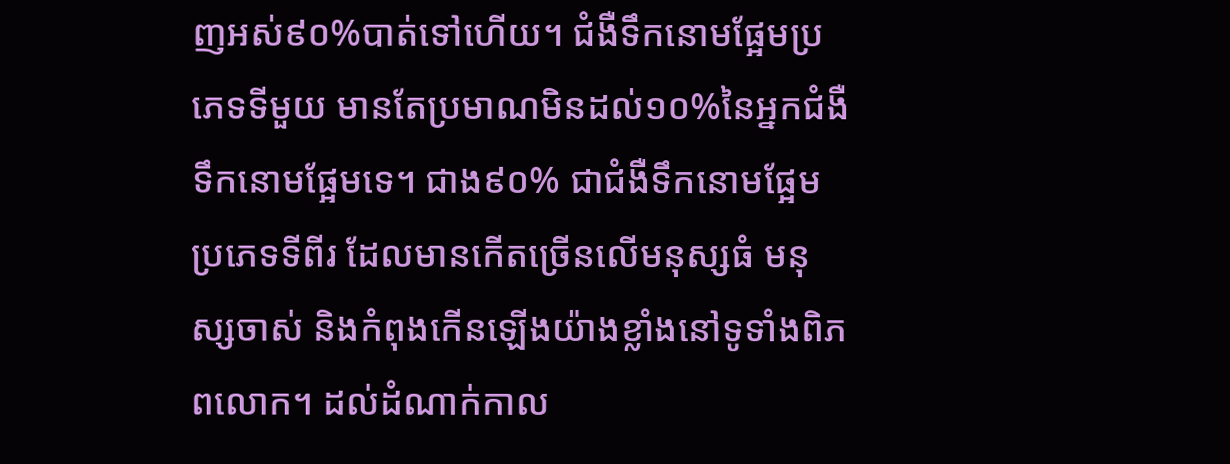ញអស់៩០%បាត់ទៅហើយ។ ជំងឺទឹកនោមផ្អែមប្រភេទទីមួយ មានតែប្រមាណមិនដល់១០%នៃអ្នកជំងឺទឹកនោមផ្អែមទេ។ ជាង៩០% ជាជំងឺទឹកនោមផ្អែមប្រភេទទីពីរ ដែលមានកើតច្រើនលើមនុស្សធំ មនុស្សចាស់ និងកំពុងកើនឡើងយ៉ាងខ្លាំងនៅទូទាំងពិភពលោក។ ដល់ដំណាក់កាល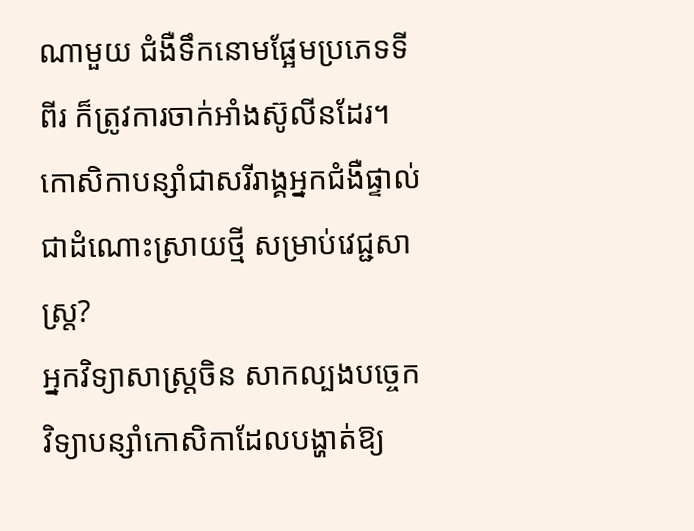ណាមួយ ជំងឺទឹកនោមផ្អែមប្រភេទទីពីរ ក៏ត្រូវការចាក់អាំងស៊ូលីនដែរ។
កោសិកាបន្សាំជាសរីរាង្គអ្នកជំងឺផ្ទាល់ ជាដំណោះស្រាយថ្មី សម្រាប់វេជ្ជសាស្ត្រ?
អ្នកវិទ្យាសាស្ត្រចិន សាកល្បងបច្ចេកវិទ្យាបន្សាំកោសិកាដែលបង្ហាត់ឱ្យ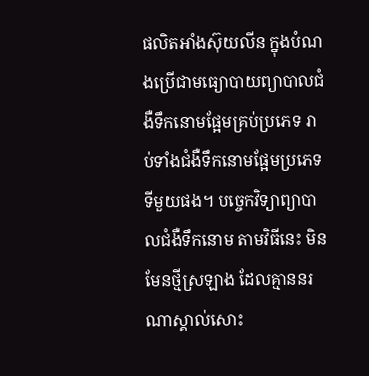ផលិតអាំងស៊ុយលីន ក្នុងបំណងប្រើជាមធ្យោបាយព្យាបាលជំងឺទឹកនោមផ្អែមគ្រប់ប្រភេទ រាប់ទាំងជំងឺទឹកនោមផ្អែមប្រភេទទីមួយផង។ បច្ចេកវិទ្យាព្យាបាលជំងឺទឹកនោម តាមវិធីនេះ មិនមែនថ្មីស្រឡាង ដែលគ្មាននរណាស្គាល់សោះ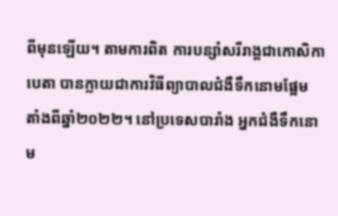ពីមុនឡើយ។ តាមការពិត ការបន្សាំសរីរាង្គជាកោសិកាបេតា បានក្លាយជាការវិធីព្យាបាលជំងឺទឹកនោមផ្អែម តាំងពីឆ្នាំ២០២២។ នៅប្រទេសបារាំង អ្នកជំងឺទឹកនោម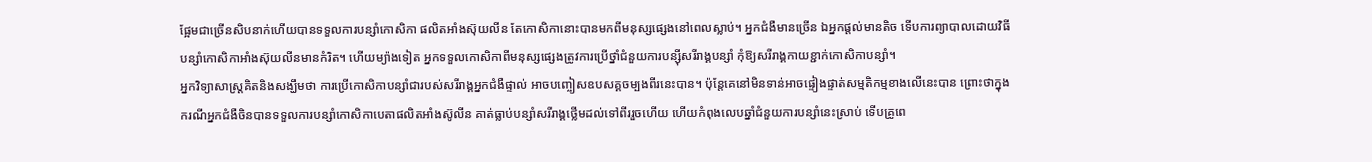ផ្អែមជាច្រើនសិបនាក់ហើយបានទទួលការបន្សាំកោសិកា ផលិតអាំងស៊ុយលីន តែកោសិកានោះបានមកពីមនុស្សផ្សេងនៅពេលស្លាប់។ អ្នកជំងឺមានច្រើន ឯអ្នកផ្តល់មានតិច ទើបការព្យាបាលដោយវិធីបន្សាំកោសិកាអាំងស៊ុយលីនមានកំរិត។ ហើយម្យ៉ាងទៀត អ្នកទទួលកោសិកាពីមនុស្សផ្សេងត្រូវការប្រើថ្នាំជំនួយការបន្ស៊ីសរីរាង្គបន្សាំ កុំឱ្យសរីរាង្គកាយខ្ជាក់កោសិកាបន្សាំ។
អ្នកវិទ្យាសាស្ត្រគិតនិងសង្ឃឹមថា ការប្រើកោសិកាបន្សាំជារបស់សរីរាង្គអ្នកជំងឺផ្ទាល់ អាចបញ្ចៀសឧបសគ្គចម្បងពីរនេះបាន។ ប៉ុន្តែគេនៅមិនទាន់អាចផ្ទៀងផ្ទាត់សម្មតិកម្មខាងលើនេះបាន ព្រោះថាក្នុងករណីអ្នកជំងឺចិនបានទទួលការបន្សាំកោសិកាបេតាផលិតអាំងស៊ូលីន គាត់ធ្លាប់បន្សាំសរីរាង្គថ្លើមដល់ទៅពីររួចហើយ ហើយកំពុងលេបឆ្នាំជំនួយការបន្សាំនេះស្រាប់ ទើបគ្រូពេ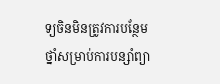ទ្យចិនមិនត្រូវការបន្ថែមថ្នាំសម្រាប់ការបន្សាំព្យា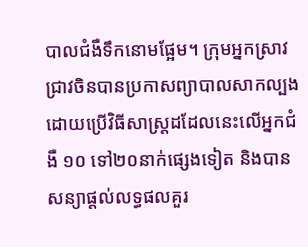បាលជំងឺទឹកនោមផ្អែម។ ក្រុមអ្នកស្រាវជ្រាវចិនបានប្រកាសព្យាបាលសាកល្បងដោយប្រើវិធីសាស្ត្រដដែលនេះលើអ្នកជំងឺ ១០ ទៅ២០នាក់ផ្សេងទៀត និងបានសន្យាផ្តល់លទ្ធផលគួរ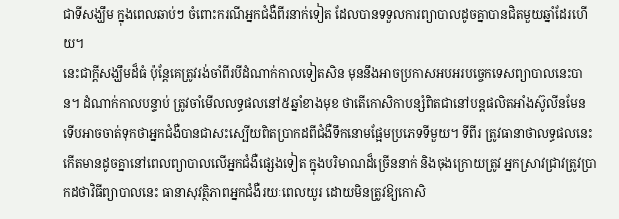ជាទីសង្ឃឹម ក្នុងពេលឆាប់ៗ ចំពោះករណីអ្នកជំងឺពីរនាក់ទៀត ដែលបានទទួលការព្យាបាលដូចគ្នាបានជិតមួយឆ្នាំដែរហើយ។
នេះជាក្តីសង្ឃឹមដ៏ធំ ប៉ុន្តែគេត្រូវរង់ចាំពីរបីដំណាក់កាលទៀតសិន មុននឹងអាចប្រកាសអបអរបច្ចេកទេសព្យាបាលនេះបាន។ ដំណាក់កាលបន្ទាប់ ត្រូវចាំមើលលទ្ធផលនៅ៥ឆ្នាំខាងមុខ ថាតើកោសិកាបន្សំពិតជានៅបន្តផលិតអាំងស៊ូលីនមែន ទើបអាចចាត់ទុកថាអ្នកជំងឺបានជាសះស្បើយពិតប្រាកដពីជំងឺទឹកនោមផ្អែមប្រភេទទីមួយ។ ទីពីរ ត្រូវធានាថាលទ្ធផលនេះកើតមានដូចគ្នានៅពេលព្យាបាលលើអ្នកជំងឺផ្សេងទៀត ក្នុងបរិមាណដ៏ច្រើននាក់ និងចុងក្រោយត្រូវ អ្នកស្រាវជ្រាវត្រូវប្រាកដថាវិធីព្យាបាលនេះ ធានាសុវត្ថិភាពអ្នកជំងឺរយៈពេលយូរ ដោយមិនត្រូវឱ្យកោសិ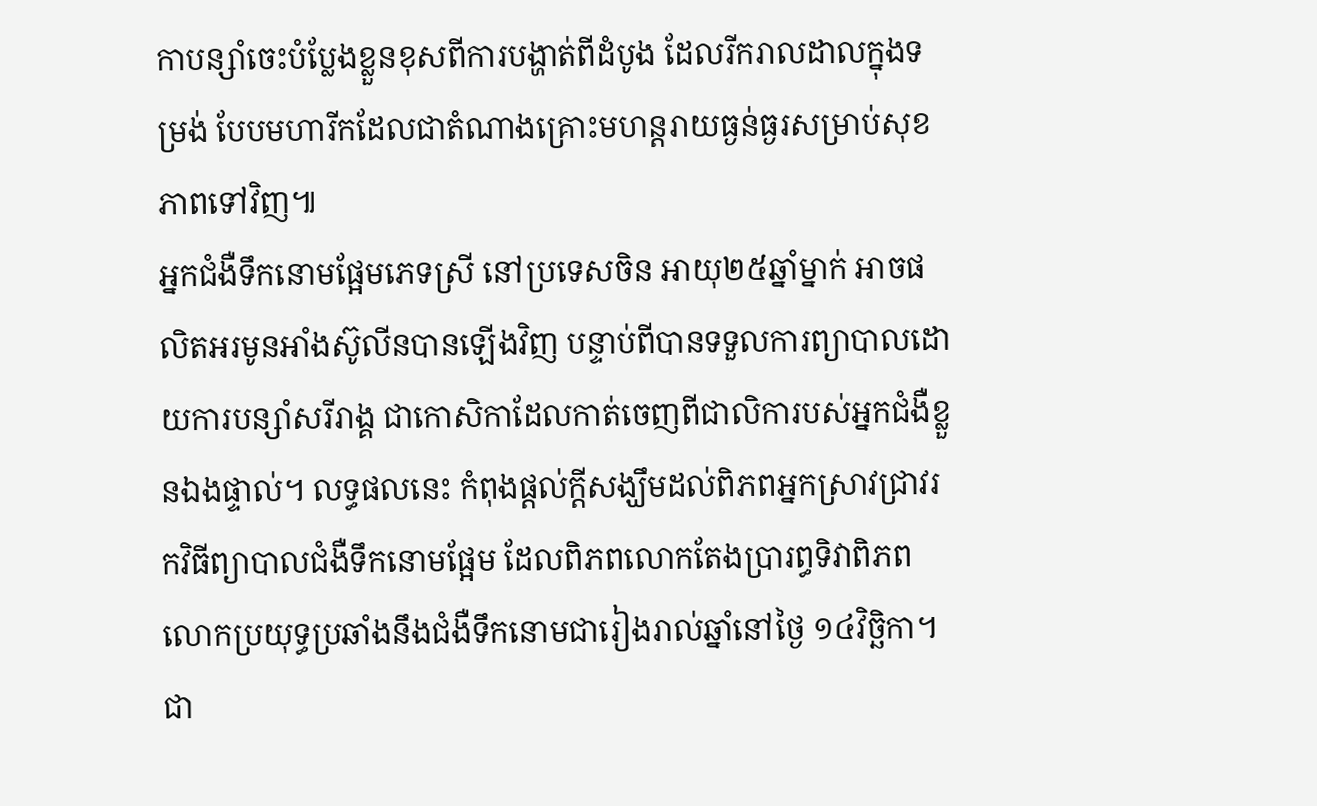កាបន្សាំចេះបំប្លែងខ្លួនខុសពីការបង្ហាត់ពីដំបូង ដែលរីករាលដាលក្នុងទម្រង់ បែបមហារីកដែលជាតំណាងគ្រោះមហន្តរាយធ្ងន់ធ្ងរសម្រាប់សុខភាពទៅវិញ៕
អ្នកជំងឺទឹកនោមផ្អែមភេទស្រី នៅប្រទេសចិន អាយុ២៥ឆ្នាំម្នាក់ អាចផលិតអរមូនអាំងស៊ូលីនបានឡើងវិញ បន្ទាប់ពីបានទទួលការព្យាបាលដោយការបន្សាំសរីរាង្គ ជាកោសិកាដែលកាត់ចេញពីជាលិការបស់អ្នកជំងឺខ្លួនឯងផ្ទាល់។ លទ្ធផលនេះ កំពុងផ្តល់ក្តីសង្ឃឹមដល់ពិភពអ្នកស្រាវជ្រាវរកវិធីព្យាបាលជំងឺទឹកនោមផ្អែម ដែលពិភពលោកតែងប្រារព្ធទិវាពិភពលោកប្រយុទ្ធប្រឆាំងនឹងជំងឺទឹកនោមជារៀងរាល់ឆ្នាំនៅថ្ងៃ ១៤វិច្ឆិកា។
ជា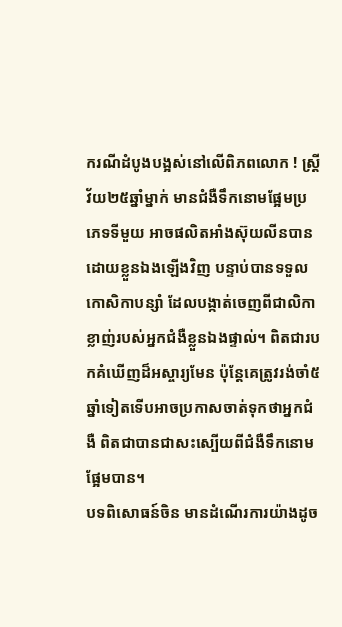ករណីដំបូងបង្អស់នៅលើពិភពលោក ! ស្ត្រីវ័យ២៥ឆ្នាំម្នាក់ មានជំងឺទឹកនោមផ្អែមប្រភេទទីមួយ អាចផលិតអាំងស៊ុយលីនបានដោយខ្លួនឯងឡើងវិញ បន្ទាប់បានទទួលកោសិកាបន្សាំ ដែលបង្កាត់ចេញពីជាលិកាខ្លាញ់របស់អ្នកជំងឺខ្លួនឯងផ្ទាល់។ ពិតជារបកគំឃើញដ៏អស្ចារ្យមែន ប៉ុន្តែគេត្រូវរង់ចាំ៥ឆ្នាំទៀតទើបអាចប្រកាសចាត់ទុកថាអ្នកជំងឺ ពិតជាបានជាសះស្បើយពីជំងឺទឹកនោមផ្អែមបាន។
បទពិសោធន៍ចិន មានដំណើរការយ៉ាងដូច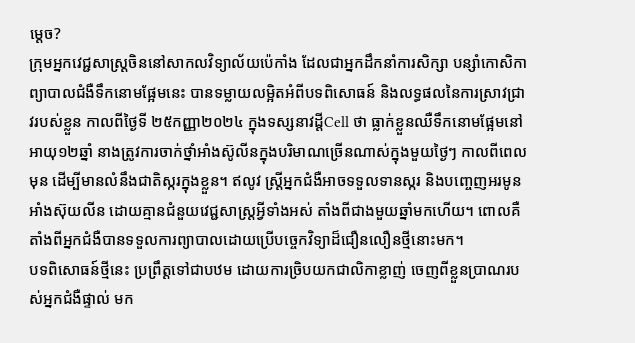ម្តេច?
ក្រុមអ្នកវេជ្ជសាស្ត្រចិននៅសាកលវិទ្យាល័យប៉េកាំង ដែលជាអ្នកដឹកនាំការសិក្សា បន្សាំកោសិកាព្យាបាលជំងឺទឹកនោមផ្អែមនេះ បានទម្លាយលម្អិតអំពីបទពិសោធន៍ និងលទ្ធផលនៃការស្រាវជ្រាវរបស់ខ្លួន កាលពីថ្ងៃទី ២៥កញ្ញា២០២៤ ក្នុងទស្សនាវដ្តីCell ថា ធ្លាក់ខ្លួនឈឺទឹកនោមផ្អែមនៅអាយុ១២ឆ្នាំ នាងត្រូវការចាក់ថ្នាំអាំងស៊ូលីនក្នុងបរិមាណច្រើនណាស់ក្នុងមួយថ្ងៃៗ កាលពីពេលមុន ដើម្បីមានលំនឹងជាតិស្ករក្នុងខ្លួន។ ឥលូវ ស្រ្តីអ្នកជំងឺអាចទទួលទានស្ករ និងបញ្ចេញអរមូនអាំងស៊ុយលីន ដោយគ្មានជំនួយវេជ្ជសាស្ត្រអ្វីទាំងអស់ តាំងពីជាងមួយឆ្នាំមកហើយ។ ពោលគឺតាំងពីអ្នកជំងឺបានទទួលការព្យាបាលដោយប្រើបច្ចេកវិទ្យាដ៏ជឿនលឿនថ្មីនោះមក។
បទពិសោធន៍ថ្មីនេះ ប្រព្រឹត្តទៅជាបឋម ដោយការច្រិបយកជាលិកាខ្លាញ់ ចេញពីខ្លួនប្រាណរបស់អ្នកជំងឺផ្ទាល់ មក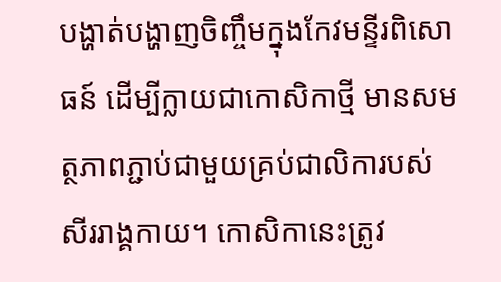បង្ហាត់បង្ហាញចិញ្ចឹមក្នុងកែវមន្ទីរពិសោធន៍ ដើម្បីក្លាយជាកោសិកាថ្មី មានសមត្ថភាពភ្ជាប់ជាមួយគ្រប់ជាលិការបស់សីររាង្គកាយ។ កោសិកានេះត្រូវ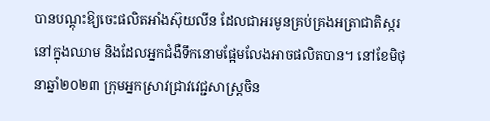បានបណ្តុះឱ្យចេះផលិតអាំងស៊ុយលីន ដែលជាអរមូនគ្រប់គ្រងអត្រាជាតិស្ករនៅក្នុងឈាម និងដែលអ្នកជំងឺទឹកនោមផ្អែមលែងអាចផលិតបាន។ នៅខែមិថុនាឆ្នាំ២០២៣ ក្រុមអ្នកស្រាវជ្រាវវេជ្ជសាស្ត្រចិន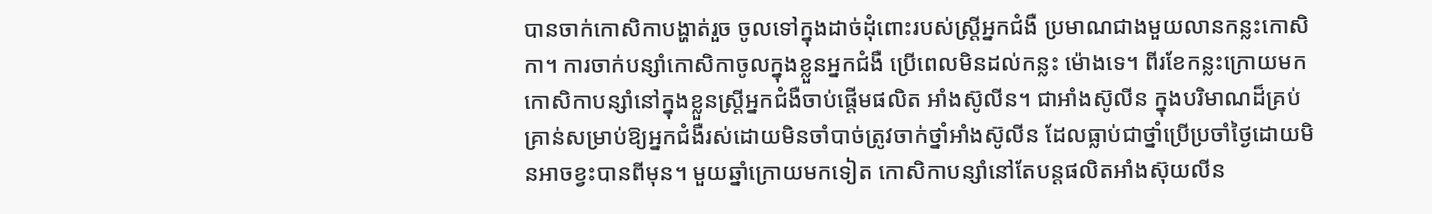បានចាក់កោសិកាបង្ហាត់រួច ចូលទៅក្នុងដាច់ដុំពោះរបស់ស្ត្រីអ្នកជំងឺ ប្រមាណជាងមួយលានកន្លះកោសិកា។ ការចាក់បន្សាំកោសិកាចូលក្នុងខ្លួនអ្នកជំងឺ ប្រើពេលមិនដល់កន្លះ ម៉ោងទេ។ ពីរខែកន្លះក្រោយមក កោសិកាបន្សាំនៅក្នុងខ្លួនស្ត្រីអ្នកជំងឺចាប់ផ្តើមផលិត អាំងស៊ូលីន។ ជាអាំងស៊ូលីន ក្នុងបរិមាណដ៏គ្រប់គ្រាន់សម្រាប់ឱ្យអ្នកជំងឺរស់ដោយមិនចាំបាច់ត្រូវចាក់ថ្នាំអាំងស៊ូលីន ដែលធ្លាប់ជាថ្នាំប្រើប្រចាំថ្ងៃដោយមិនអាចខ្វះបានពីមុន។ មួយឆ្នាំក្រោយមកទៀត កោសិកាបន្សាំនៅតែបន្តផលិតអាំងស៊ុយលីន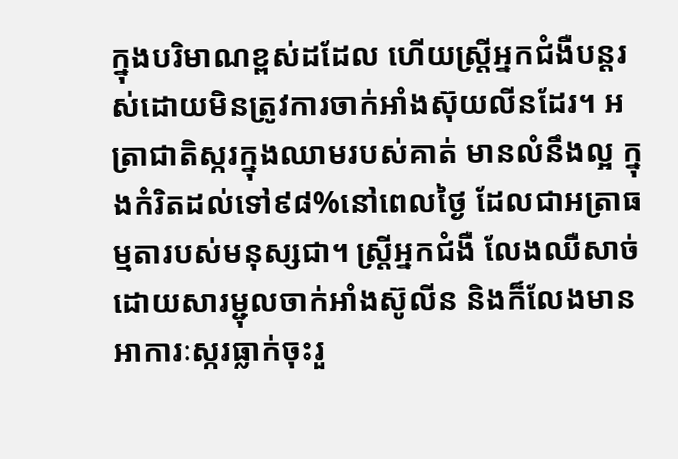ក្នុងបរិមាណខ្ពស់ដដែល ហើយស្ត្រីអ្នកជំងឺបន្តរស់ដោយមិនត្រូវការចាក់អាំងស៊ុយលីនដែរ។ អត្រាជាតិស្ករក្នុងឈាមរបស់គាត់ មានលំនឹងល្អ ក្នុងកំរិតដល់ទៅ៩៨%នៅពេលថ្ងៃ ដែលជាអត្រាធម្មតារបស់មនុស្សជា។ ស្ត្រីអ្នកជំងឺ លែងឈឺសាច់ដោយសារម្ជុលចាក់អាំងស៊ូលីន និងក៏លែងមានអាការៈស្ករធ្លាក់ចុះរួ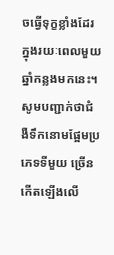ចធ្វើទុក្ខខ្លាំងដែរ ក្នុងរយៈពេលមួយឆ្នាំកន្លងមកនេះ។
សូមបញ្ជាក់ថាជំងឺទឹកនោមផ្អែមប្រភេទទីមួយ ច្រើនកើតឡើងលើ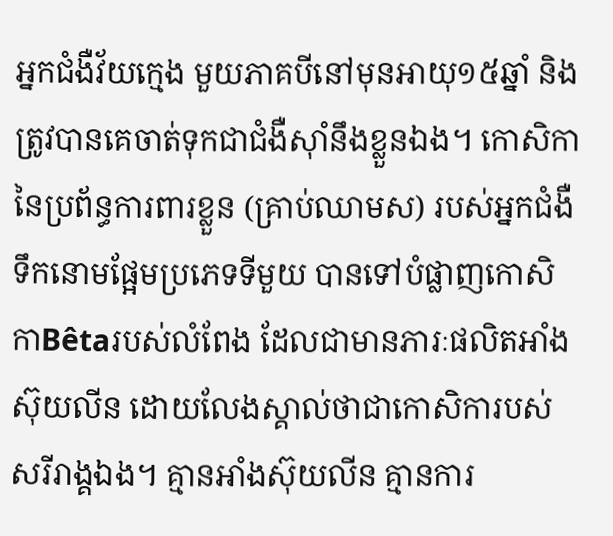អ្នកជំងឺវ័យក្មេង មួយភាគបីនៅមុនអាយុ១៥ឆ្នាំ និងត្រូវបានគេចាត់ទុកជាជំងឺស៊ាំនឹងខ្លួនឯង។ កោសិកានៃប្រព័ន្ធការពារខ្លួន (គ្រាប់ឈាមស) របស់អ្នកជំងឺទឹកនោមផ្អែមប្រភេទទីមួយ បានទៅបំផ្លាញកោសិកាBêtaរបស់លំពែង ដែលជាមានភារៈផលិតអាំងស៊ុយលីន ដោយលែងស្គាល់ថាជាកោសិការបស់សរីរាង្គឯង។ គ្មានអាំងស៊ុយលីន គ្មានការ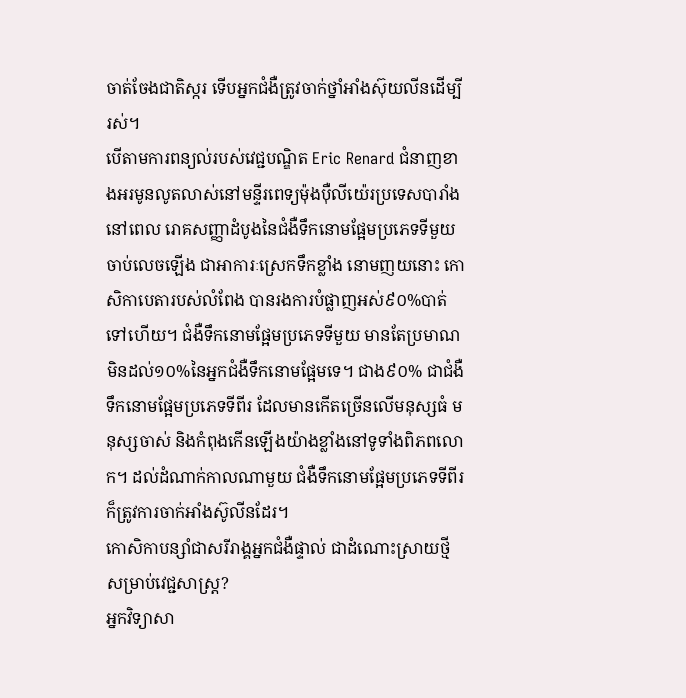ចាត់ចែងជាតិស្ករ ទើបអ្នកជំងឺត្រូវចាក់ថ្នាំអាំងស៊ុយលីនដើម្បីរស់។
បើតាមការពន្យល់របស់វេជ្ជបណ្ឌិត Eric Renard ជំនាញខាងអរមូនលូតលាស់នៅមន្ទីរពេទ្យម៉ុងប៉ឺលីយ៉េរប្រទេសបារាំង នៅពេល រោគសញ្ញាដំបូងនៃជំងឺទឹកនោមផ្អែមប្រភេទទីមួយចាប់លេចឡើង ជាអាការៈស្រេកទឹកខ្លាំង នោមញយនោះ កោសិកាបេតារបស់លំពែង បានរងការបំផ្លាញអស់៩០%បាត់ទៅហើយ។ ជំងឺទឹកនោមផ្អែមប្រភេទទីមួយ មានតែប្រមាណមិនដល់១០%នៃអ្នកជំងឺទឹកនោមផ្អែមទេ។ ជាង៩០% ជាជំងឺទឹកនោមផ្អែមប្រភេទទីពីរ ដែលមានកើតច្រើនលើមនុស្សធំ មនុស្សចាស់ និងកំពុងកើនឡើងយ៉ាងខ្លាំងនៅទូទាំងពិភពលោក។ ដល់ដំណាក់កាលណាមួយ ជំងឺទឹកនោមផ្អែមប្រភេទទីពីរ ក៏ត្រូវការចាក់អាំងស៊ូលីនដែរ។
កោសិកាបន្សាំជាសរីរាង្គអ្នកជំងឺផ្ទាល់ ជាដំណោះស្រាយថ្មី សម្រាប់វេជ្ជសាស្ត្រ?
អ្នកវិទ្យាសា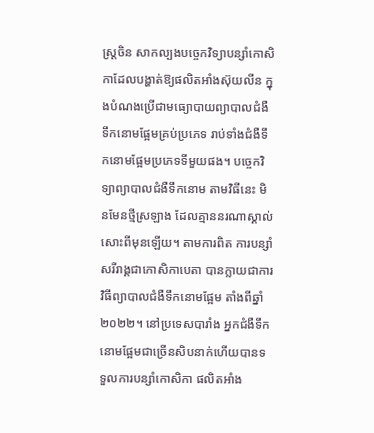ស្ត្រចិន សាកល្បងបច្ចេកវិទ្យាបន្សាំកោសិកាដែលបង្ហាត់ឱ្យផលិតអាំងស៊ុយលីន ក្នុងបំណងប្រើជាមធ្យោបាយព្យាបាលជំងឺទឹកនោមផ្អែមគ្រប់ប្រភេទ រាប់ទាំងជំងឺទឹកនោមផ្អែមប្រភេទទីមួយផង។ បច្ចេកវិទ្យាព្យាបាលជំងឺទឹកនោម តាមវិធីនេះ មិនមែនថ្មីស្រឡាង ដែលគ្មាននរណាស្គាល់សោះពីមុនឡើយ។ តាមការពិត ការបន្សាំសរីរាង្គជាកោសិកាបេតា បានក្លាយជាការវិធីព្យាបាលជំងឺទឹកនោមផ្អែម តាំងពីឆ្នាំ២០២២។ នៅប្រទេសបារាំង អ្នកជំងឺទឹកនោមផ្អែមជាច្រើនសិបនាក់ហើយបានទទួលការបន្សាំកោសិកា ផលិតអាំង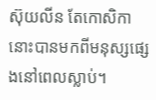ស៊ុយលីន តែកោសិកានោះបានមកពីមនុស្សផ្សេងនៅពេលស្លាប់។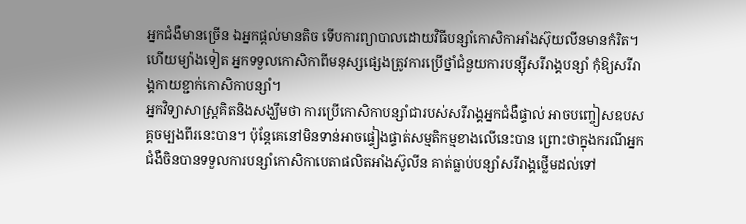អ្នកជំងឺមានច្រើន ឯអ្នកផ្តល់មានតិច ទើបការព្យាបាលដោយវិធីបន្សាំកោសិកាអាំងស៊ុយលីនមានកំរិត។ ហើយម្យ៉ាងទៀត អ្នកទទួលកោសិកាពីមនុស្សផ្សេងត្រូវការប្រើថ្នាំជំនួយការបន្ស៊ីសរីរាង្គបន្សាំ កុំឱ្យសរីរាង្គកាយខ្ជាក់កោសិកាបន្សាំ។
អ្នកវិទ្យាសាស្ត្រគិតនិងសង្ឃឹមថា ការប្រើកោសិកាបន្សាំជារបស់សរីរាង្គអ្នកជំងឺផ្ទាល់ អាចបញ្ចៀសឧបសគ្គចម្បងពីរនេះបាន។ ប៉ុន្តែគេនៅមិនទាន់អាចផ្ទៀងផ្ទាត់សម្មតិកម្មខាងលើនេះបាន ព្រោះថាក្នុងករណីអ្នកជំងឺចិនបានទទួលការបន្សាំកោសិកាបេតាផលិតអាំងស៊ូលីន គាត់ធ្លាប់បន្សាំសរីរាង្គថ្លើមដល់ទៅ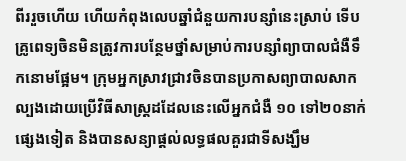ពីររួចហើយ ហើយកំពុងលេបឆ្នាំជំនួយការបន្សាំនេះស្រាប់ ទើបគ្រូពេទ្យចិនមិនត្រូវការបន្ថែមថ្នាំសម្រាប់ការបន្សាំព្យាបាលជំងឺទឹកនោមផ្អែម។ ក្រុមអ្នកស្រាវជ្រាវចិនបានប្រកាសព្យាបាលសាកល្បងដោយប្រើវិធីសាស្ត្រដដែលនេះលើអ្នកជំងឺ ១០ ទៅ២០នាក់ផ្សេងទៀត និងបានសន្យាផ្តល់លទ្ធផលគួរជាទីសង្ឃឹម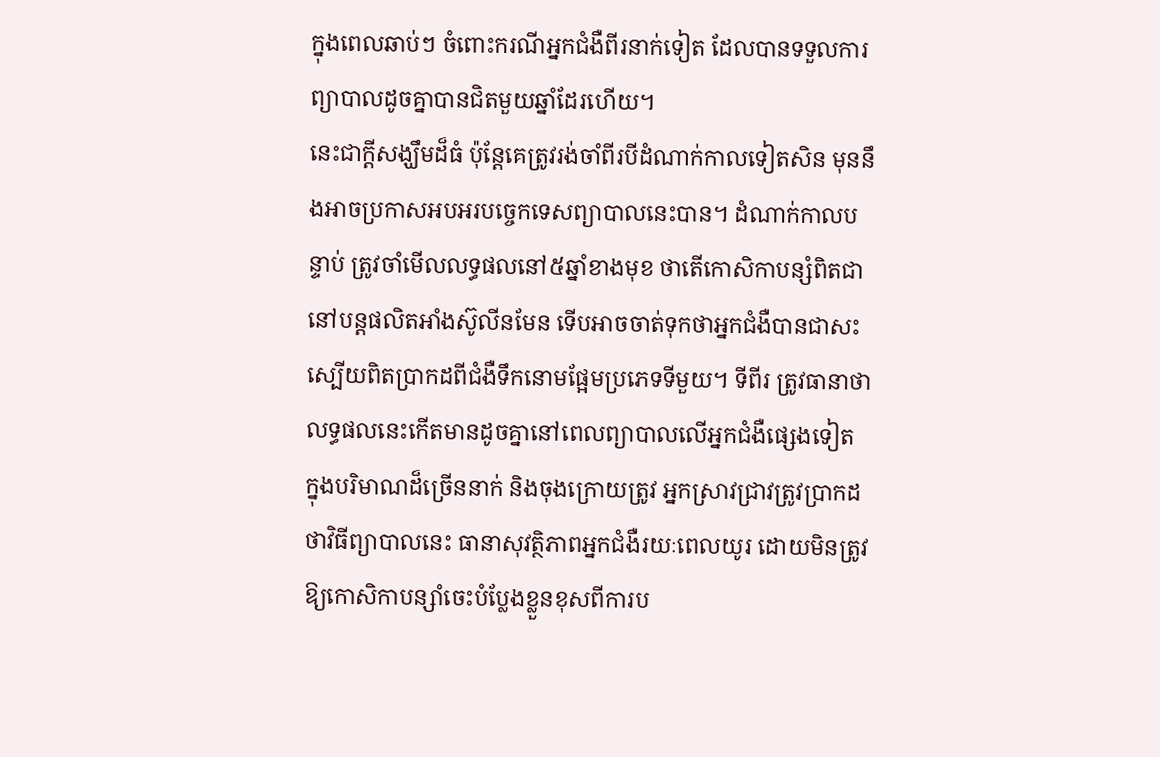ក្នុងពេលឆាប់ៗ ចំពោះករណីអ្នកជំងឺពីរនាក់ទៀត ដែលបានទទួលការព្យាបាលដូចគ្នាបានជិតមួយឆ្នាំដែរហើយ។
នេះជាក្តីសង្ឃឹមដ៏ធំ ប៉ុន្តែគេត្រូវរង់ចាំពីរបីដំណាក់កាលទៀតសិន មុននឹងអាចប្រកាសអបអរបច្ចេកទេសព្យាបាលនេះបាន។ ដំណាក់កាលបន្ទាប់ ត្រូវចាំមើលលទ្ធផលនៅ៥ឆ្នាំខាងមុខ ថាតើកោសិកាបន្សំពិតជានៅបន្តផលិតអាំងស៊ូលីនមែន ទើបអាចចាត់ទុកថាអ្នកជំងឺបានជាសះស្បើយពិតប្រាកដពីជំងឺទឹកនោមផ្អែមប្រភេទទីមួយ។ ទីពីរ ត្រូវធានាថាលទ្ធផលនេះកើតមានដូចគ្នានៅពេលព្យាបាលលើអ្នកជំងឺផ្សេងទៀត ក្នុងបរិមាណដ៏ច្រើននាក់ និងចុងក្រោយត្រូវ អ្នកស្រាវជ្រាវត្រូវប្រាកដថាវិធីព្យាបាលនេះ ធានាសុវត្ថិភាពអ្នកជំងឺរយៈពេលយូរ ដោយមិនត្រូវឱ្យកោសិកាបន្សាំចេះបំប្លែងខ្លួនខុសពីការប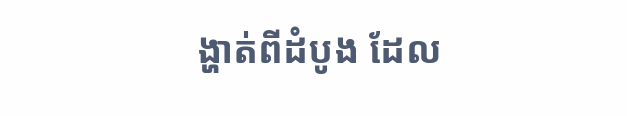ង្ហាត់ពីដំបូង ដែល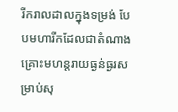រីករាលដាលក្នុងទម្រង់ បែបមហារីកដែលជាតំណាងគ្រោះមហន្តរាយធ្ងន់ធ្ងរសម្រាប់សុ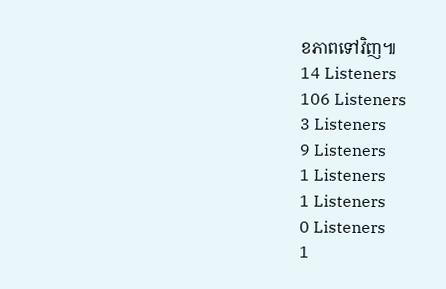ខភាពទៅវិញ៕
14 Listeners
106 Listeners
3 Listeners
9 Listeners
1 Listeners
1 Listeners
0 Listeners
1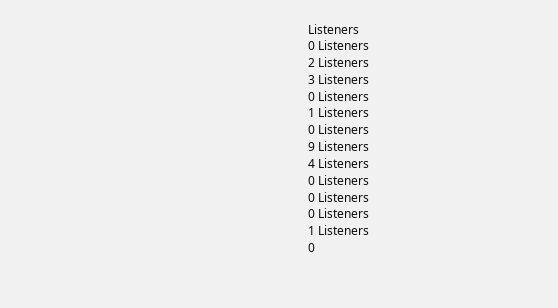Listeners
0 Listeners
2 Listeners
3 Listeners
0 Listeners
1 Listeners
0 Listeners
9 Listeners
4 Listeners
0 Listeners
0 Listeners
0 Listeners
1 Listeners
0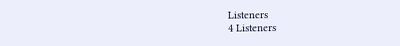Listeners
4 Listeners